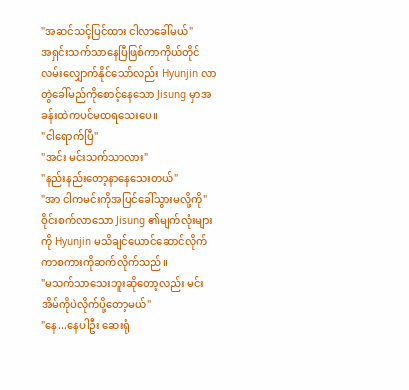"အဆင်သင့်ပြင်ထား ငါလာခေါ်မယ်"
အရှင်းသက်သာနေပြီဖြစ်ကာကိုယ်တိုင်လမ်းလျှောက်နိုင်သော်လည်း Hyunjin လာတွဲခေါ်မည်ကိုစောင့်နေသော Jisung မှာအခန်းထဲကပင်မထရသေးပေ။
"ငါရောက်ပြီ"
"အင်း မင်းသက်သာလား"
"နည်းနည်းတော့နာနေသေးတယ်"
"အာ ငါကမင်းကိုအပြင်ခေါ်သွားမလို့ကို"
ဝိုင်းစက်လာသော Jisung ၏မျက်လုံးများကို Hyunjin မသိချင်ယောင်ဆောင်လိုက်ကာစကားကိုဆက်လိုက်သည်။
"မသက်သာသေးဘူးဆိုတော့လည်း မင်းအိမ်ကိုပဲလိုက်ပို့တော့မယ်"
"နေ...နေပါဦး ဆေးရုံ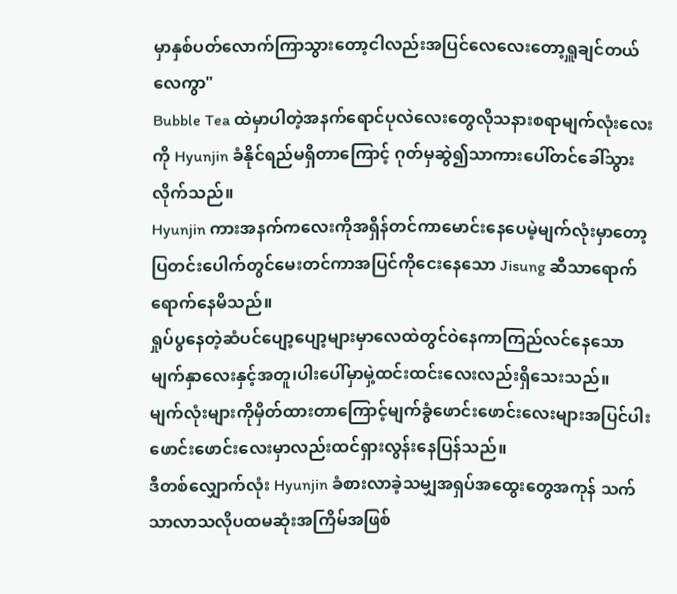မှာနှစ်ပတ်လောက်ကြာသွားတော့ငါလည်းအပြင်လေလေးတော့ရှူချင်တယ်လေကွာ"
Bubble Tea ထဲမှာပါတဲ့အနက်ရောင်ပုလဲလေးတွေလိုသနားစရာမျက်လုံးလေးကို Hyunjin ခံနိုင်ရည်မရှိတာကြောင့် ဂုတ်မှဆွဲ၍သာကားပေါ်တင်ခေါ်သွားလိုက်သည်။
Hyunjin ကားအနက်ကလေးကိုအရှိန်တင်ကာမောင်းနေပေမဲ့မျက်လုံးမှာတော့ပြတင်းပေါက်တွင်မေးတင်ကာအပြင်ကိုငေးနေသော Jisung ဆီသာရောက်ရောက်နေမိသည်။
ရှုပ်ပွနေတဲ့ဆံပင်ပျော့ပျော့များမှာလေထဲတွင်ဝဲနေကာကြည်လင်နေသောမျက်နှာလေးနှင့်အတူ၊ပါးပေါ်မှာမှဲ့ထင်းထင်းလေးလည်းရှိသေးသည်။
မျက်လုံးများကိုမှိတ်ထားတာကြောင့်မျက်ခွံဖောင်းဖောင်းလေးများအပြင်ပါးဖောင်းဖောင်းလေးမှာလည်းထင်ရှားလွန်းနေပြန်သည်။
ဒီတစ်လျှောက်လုံး Hyunjin ခံစားလာခဲ့သမျှအရှပ်အထွေးတွေအကုန် သက်သာလာသလိုပထမဆုံးအကြိမ်အဖြစ်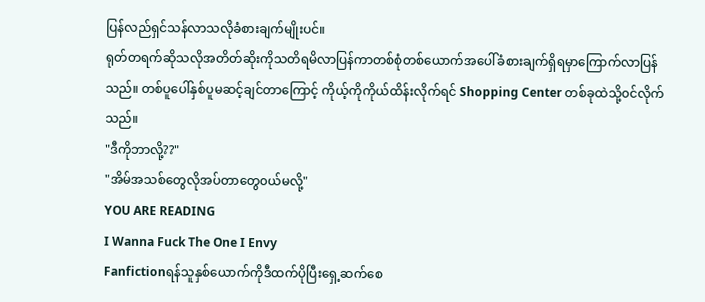ပြန်လည်ရှင်သန်လာသလိုခံစားချက်မျိုးပင်။
ရုတ်တရက်ဆိုသလိုအတိတ်ဆိုးကိုသတိရမိလာပြန်ကာတစ်စုံတစ်ယောက်အပေါ်ခံစားချက်ရှိရမှာကြောက်လာပြန်သည်။ တစ်ပူပေါ်နှစ်ပူမဆင့်ချင်တာကြောင့် ကိုယ့်ကိုကိုယ်ထိန်းလိုက်ရင် Shopping Center တစ်ခုထဲသို့၀င်လိုက်သည်။
"ဒီကိုဘာလို့??"
"အိမ်အသစ်တွေလိုအပ်တာတွေ၀ယ်မလို့"
YOU ARE READING
I Wanna Fuck The One I Envy
Fanfictionရန်သူနှစ်ယောက်ကိုဒီထက်ပိုပြီးရှေ့ဆက်စေ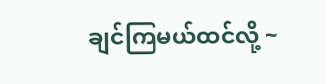ချင်ကြမယ်ထင်လို့ ~